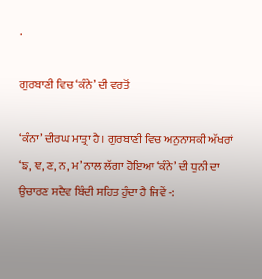.

ਗੁਰਬਾਣੀ ਵਿਚ ‘ਕੰਨੇ’ ਦੀ ਵਰਤੋਂ

‘ਕੰਨਾ’ ਦੀਰਘ ਮਾਤ੍ਰਾ ਹੈ। ਗੁਰਬਾਣੀ ਵਿਚ ਅਨੁਨਾਸਕੀ ਅੱਖਰਾਂ ‘ਙ, ਞ, ਣ, ਨ, ਮ’ ਨਾਲ ਲੱਗਾ ਹੋਇਆ ‘ਕੰਨੇ’ ਦੀ ਧੁਨੀ ਦਾ ਉਚਾਰਣ ਸਦੈਵ ਬਿੰਦੀ ਸਹਿਤ ਹੁੰਦਾ ਹੈ ਜਿਵੇਂ -: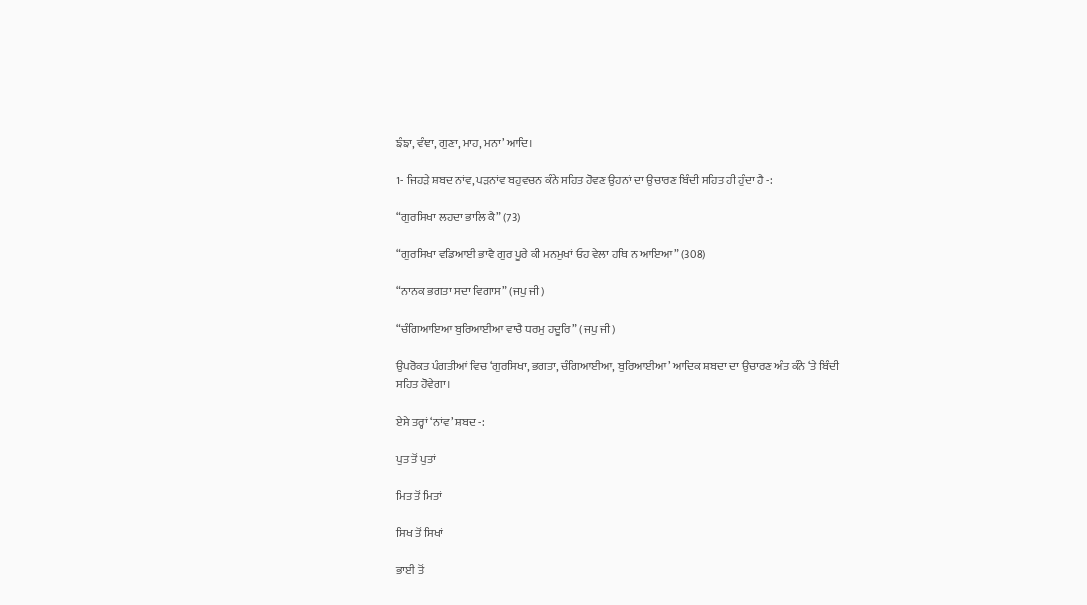ਙੰਙਾ, ਵੰਞਾ, ਗੁਣਾ, ਮਾਹ, ਮਨਾ’ ਆਦਿ।

1- ਜਿਹੜੇ ਸ਼ਬਦ ਨਾਂਵ, ਪੜਨਾਂਵ ਬਹੁਵਚਨ ਕੰਨੇ ਸਹਿਤ ਹੋਵਣ ਉਹਨਾਂ ਦਾ ਉਚਾਰਣ ਬਿੰਦੀ ਸਹਿਤ ਹੀ ਹੁੰਦਾ ਹੈ -:

“ਗੁਰਸਿਖਾ ਲਹਦਾ ਭਾਲਿ ਕੈ” (73)

“ਗੁਰਸਿਖਾ ਵਡਿਆਈ ਭਾਵੈ ਗੁਰ ਪੂਰੇ ਕੀ ਮਨਮੁਖਾਂ ਓਹ ਵੇਲਾ ਹਥਿ ਨ ਆਇਆ” (308)

“ਨਾਨਕ ਭਗਤਾ ਸਦਾ ਵਿਗਾਸ” (ਜਪੁ ਜੀ)

“ਚੰਗਿਆਇਆ ਬੁਰਿਆਈਆ ਵਾਚੈ ਧਰਮੁ ਹਦੂਰਿ” (ਜਪੁ ਜੀ)

ਉਪਰੋਕਤ ਪੰਗਤੀਆਂ ਵਿਚ ‘ਗੁਰਸਿਖਾ, ਭਗਤਾ, ਚੰਗਿਆਈਆ, ਬੁਰਿਆਈਆ’ ਆਦਿਕ ਸ਼ਬਦਾ ਦਾ ਉਚਾਰਣ ਅੰਤ ਕੰਨੇ ‘ਤੇ ਬਿੰਦੀ ਸਹਿਤ ਹੋਵੇਗਾ।

ਏਸੇ ਤਰ੍ਹਾਂ ‘ਨਾਂਵ’ ਸ਼ਬਦ -:

ਪੁਤ ਤੋਂ ਪੁਤਾਂ

ਮਿਤ ਤੋਂ ਮਿਤਾਂ

ਸਿਖ ਤੋਂ ਸਿਖਾਂ

ਭਾਈ ਤੋਂ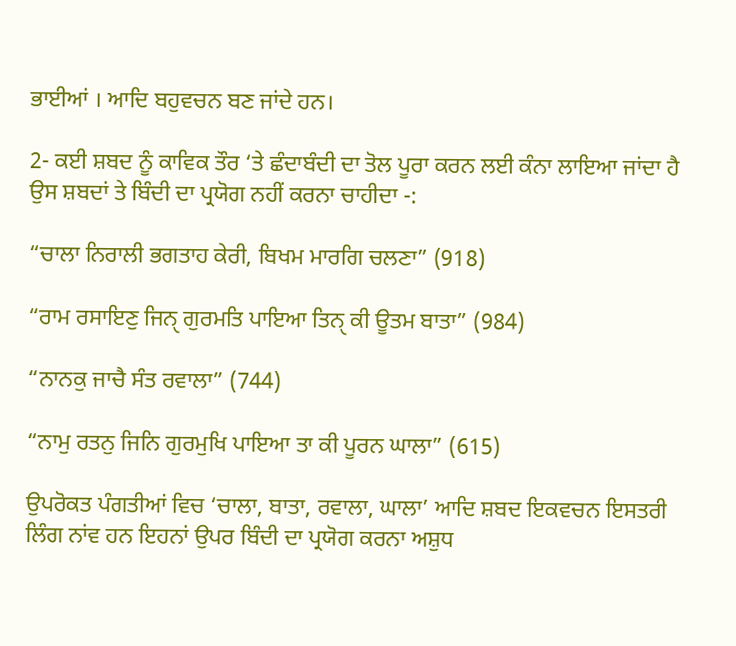ਭਾਈਆਂ । ਆਦਿ ਬਹੁਵਚਨ ਬਣ ਜਾਂਦੇ ਹਨ।

2- ਕਈ ਸ਼ਬਦ ਨੂੰ ਕਾਵਿਕ ਤੌਰ ‘ਤੇ ਛੰਦਾਬੰਦੀ ਦਾ ਤੋਲ ਪੂਰਾ ਕਰਨ ਲਈ ਕੰਨਾ ਲਾਇਆ ਜਾਂਦਾ ਹੈ ਉਸ ਸ਼ਬਦਾਂ ਤੇ ਬਿੰਦੀ ਦਾ ਪ੍ਰਯੋਗ ਨਹੀਂ ਕਰਨਾ ਚਾਹੀਦਾ -:

“ਚਾਲਾ ਨਿਰਾਲੀ ਭਗਤਾਹ ਕੇਰੀ, ਬਿਖਮ ਮਾਰਗਿ ਚਲਣਾ” (918)

“ਰਾਮ ਰਸਾਇਣੁ ਜਿਨੑ ਗੁਰਮਤਿ ਪਾਇਆ ਤਿਨੑ ਕੀ ਊਤਮ ਬਾਤਾ” (984)

“ਨਾਨਕੁ ਜਾਚੈ ਸੰਤ ਰਵਾਲਾ” (744)

“ਨਾਮੁ ਰਤਨੁ ਜਿਨਿ ਗੁਰਮੁਖਿ ਪਾਇਆ ਤਾ ਕੀ ਪੂਰਨ ਘਾਲਾ” (615)

ਉਪਰੋਕਤ ਪੰਗਤੀਆਂ ਵਿਚ ‘ਚਾਲਾ, ਬਾਤਾ, ਰਵਾਲਾ, ਘਾਲਾ’ ਆਦਿ ਸ਼ਬਦ ਇਕਵਚਨ ਇਸਤਰੀ ਲਿੰਗ ਨਾਂਵ ਹਨ ਇਹਨਾਂ ਉਪਰ ਬਿੰਦੀ ਦਾ ਪ੍ਰਯੋਗ ਕਰਨਾ ਅਸ਼ੁਧ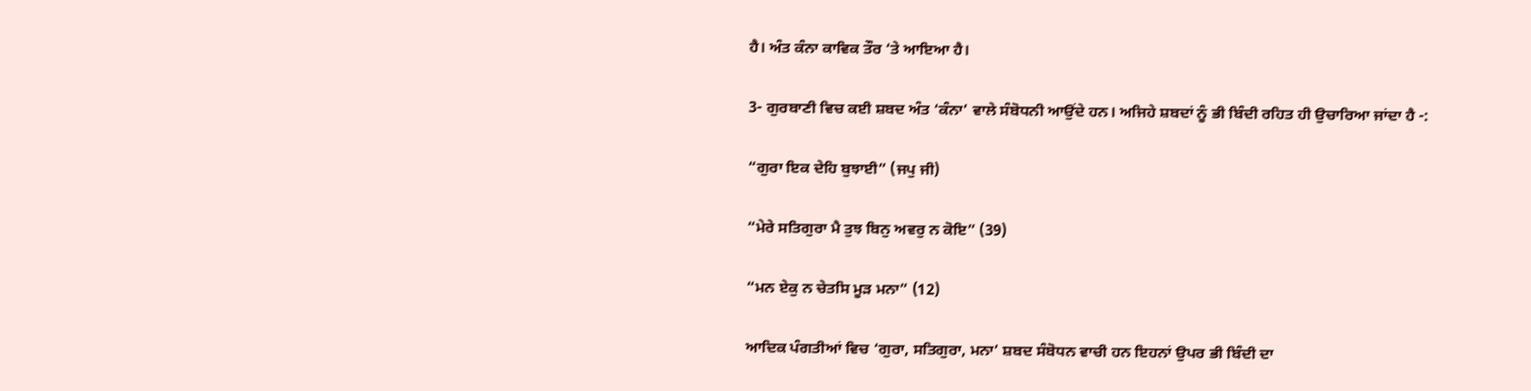ਹੈ। ਅੰਤ ਕੰਨਾ ਕਾਵਿਕ ਤੌਰ ‘ਤੇ ਆਇਆ ਹੈ।

3- ਗੁਰਬਾਣੀ ਵਿਚ ਕਈ ਸ਼ਬਦ ਅੰਤ ‘ਕੰਨਾ’ ਵਾਲੇ ਸੰਬੋਧਨੀ ਆਉਂਦੇ ਹਨ। ਅਜਿਹੇ ਸ਼ਬਦਾਂ ਨੂੰ ਭੀ ਬਿੰਦੀ ਰਹਿਤ ਹੀ ਉਚਾਰਿਆ ਜਾਂਦਾ ਹੈ -:

“ਗੁਰਾ ਇਕ ਦੇਹਿ ਬੁਝਾਈ” (ਜਪੁ ਜੀ)

“ਮੇਰੇ ਸਤਿਗੁਰਾ ਮੈ ਤੁਝ ਬਿਨੁ ਅਵਰੁ ਨ ਕੋਇ” (39)

“ਮਨ ਏਕੁ ਨ ਚੇਤਸਿ ਮੂੜ ਮਨਾ” (12)

ਆਦਿਕ ਪੰਗਤੀਆਂ ਵਿਚ ‘ਗੁਰਾ, ਸਤਿਗੁਰਾ, ਮਨਾ’ ਸ਼ਬਦ ਸੰਬੋਧਨ ਵਾਚੀ ਹਨ ਇਹਨਾਂ ਉਪਰ ਭੀ ਬਿੰਦੀ ਦਾ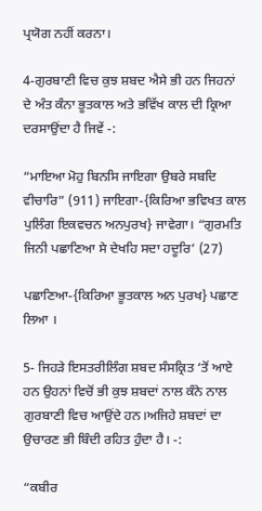ਪ੍ਰਯੋਗ ਨਹੀਂ ਕਰਨਾ।

4-ਗੁਰਬਾਣੀ ਵਿਚ ਕੁਝ ਸ਼ਬਦ ਐਸੇ ਭੀ ਹਨ ਜਿਹਨਾਂ ਦੇ ਅੰਤ ਕੰਨਾ ਭੂਤਕਾਲ ਅਤੇ ਭਵਿੱਖ ਕਾਲ ਦੀ ਕ੍ਰਿਆ ਦਰਸਾਉਂਦਾ ਹੈ ਜਿਵੇਂ -:

“ਮਾਇਆ ਮੋਹੁ ਬਿਨਸਿ ਜਾਇਗਾ ਉਬਰੇ ਸਬਦਿ ਵੀਚਾਰਿ” (911) ਜਾਇਗਾ-{ਕਿਰਿਆ ਭਵਿਖਤ ਕਾਲ ਪੁਲਿੰਗ ਇਕਵਚਨ ਅਨਪੁਰਖ} ਜਾਵੇਗਾ। “ਗੁਰਮਤਿ ਜਿਨੀ ਪਛਾਣਿਆ ਸੇ ਦੇਖਹਿ ਸਦਾ ਹਦੂਰਿ’ (27)

ਪਛਾਣਿਆ-{ਕਿਰਿਆ ਭੂਤਕਾਲ ਅਨ ਪੁਰਖ} ਪਛਾਣ ਲਿਆ ।

5- ਜਿਹੜੇ ਇਸਤਰੀਲਿੰਗ ਸ਼ਬਦ ਸੰਸਕ੍ਰਿਤ ‘ਤੋਂ ਆਏ ਹਨ ਉਹਨਾਂ ਵਿਚੋਂ ਭੀ ਕੁਝ ਸ਼ਬਦਾਂ ਨਾਲ ਕੰਨੇ ਨਾਲ ਗੁਰਬਾਣੀ ਵਿਚ ਆਉਂਦੇ ਹਨ।ਅਜਿਹੇ ਸ਼ਬਦਾਂ ਦਾ ਉਚਾਰਣ ਭੀ ਬਿੰਦੀ ਰਹਿਤ ਹੁੰਦਾ ਹੈ। -:

“ਕਬੀਰ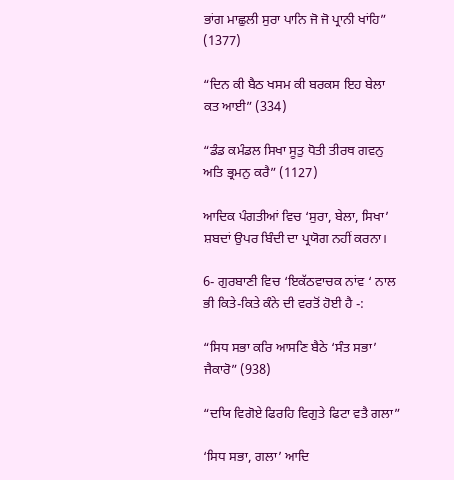ਭਾਂਗ ਮਾਛੁਲੀ ਸੁਰਾ ਪਾਨਿ ਜੋ ਜੋ ਪ੍ਰਾਨੀ ਖਾਂਹਿ” (1377)

“ਦਿਨ ਕੀ ਬੈਠ ਖਸਮ ਕੀ ਬਰਕਸ ਇਹ ਬੇਲਾ ਕਤ ਆਈ” (334)

“ਡੰਡ ਕਮੰਡਲ ਸਿਖਾ ਸੂਤੁ ਧੋਤੀ ਤੀਰਥ ਗਵਨੁ ਅਤਿ ਭ੍ਰਮਨੁ ਕਰੈ” (1127)

ਆਦਿਕ ਪੰਗਤੀਆਂ ਵਿਚ ‘ਸੁਰਾ, ਬੇਲਾ, ਸਿਖਾ’ ਸ਼ਬਦਾਂ ਉਪਰ ਬਿੰਦੀ ਦਾ ਪ੍ਰਯੋਗ ਨਹੀਂ ਕਰਨਾ।

6- ਗੁਰਬਾਣੀ ਵਿਚ ‘ਇਕੱਠਵਾਚਕ ਨਾਂਵ ‘ ਨਾਲ ਭੀ ਕਿਤੇ-ਕਿਤੇ ਕੰਨੇ ਦੀ ਵਰਤੋਂ ਹੋਈ ਹੈ -:

“ਸਿਧ ਸਭਾ ਕਰਿ ਆਸਣਿ ਬੈਠੇ ‘ਸੰਤ ਸਭਾ’ ਜੈਕਾਰੋ” (938)

“ਦਯਿ ਵਿਗੋਏ ਫਿਰਹਿ ਵਿਗੁਤੇ ਫਿਟਾ ਵਤੈ ਗਲਾ”

‘ਸਿਧ ਸਭਾ, ਗਲਾ’ ਆਦਿ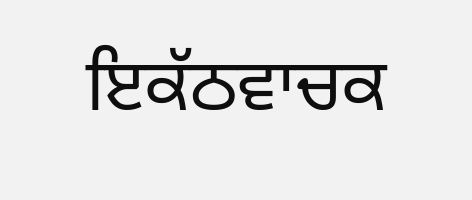ਇਕੱਠਵਾਚਕ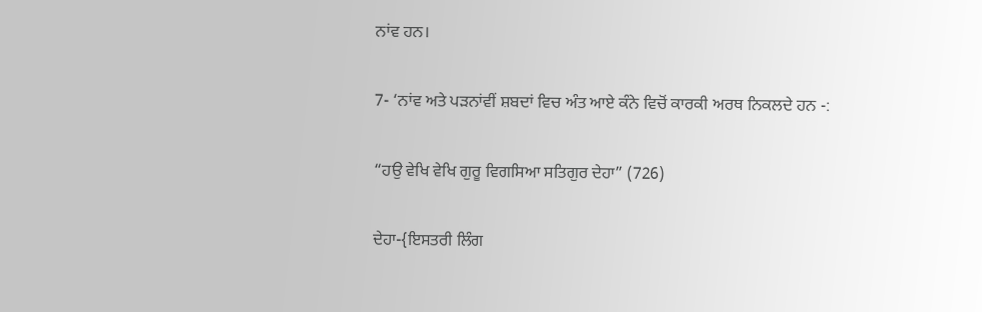ਨਾਂਵ ਹਨ।

7- ‘ਨਾਂਵ ਅਤੇ ਪੜਨਾਂਵੀਂ ਸ਼ਬਦਾਂ ਵਿਚ ਅੰਤ ਆਏ ਕੰਨੇ ਵਿਚੋਂ ਕਾਰਕੀ ਅਰਥ ਨਿਕਲਦੇ ਹਨ -:

“ਹਉ ਵੇਖਿ ਵੇਖਿ ਗੁਰੂ ਵਿਗਸਿਆ ਸਤਿਗੁਰ ਦੇਹਾ” (726)

ਦੇਹਾ-{ਇਸਤਰੀ ਲਿੰਗ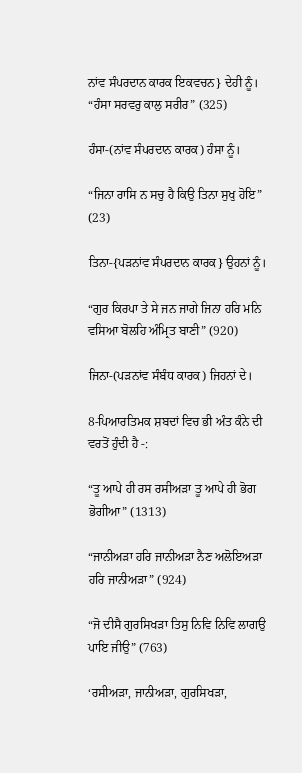ਨਾਂਵ ਸੰਪਰਦਾਨ ਕਾਰਕ ਇਕਵਚਨ} ਦੇਹੀ ਨੂੰ। “ਹੰਸਾ ਸਰਵਰੁ ਕਾਲੁ ਸਰੀਰ” (325)

ਹੰਸਾ-(ਨਾਂਵ ਸੰਪਰਦਾਨ ਕਾਰਕ) ਹੰਸਾ ਨੂੰ।

“ਜਿਨਾ ਰਾਸਿ ਨ ਸਚੁ ਹੈ ਕਿਉ ਤਿਨਾ ਸੁਖੁ ਹੋਇ” (23)

ਤਿਨਾ-{ਪੜਨਾਂਵ ਸੰਪਰਦਾਨ ਕਾਰਕ} ਉਹਨਾਂ ਨੂੰ।

“ਗੁਰ ਕਿਰਪਾ ਤੇ ਸੇ ਜਨ ਜਾਗੇ ਜਿਨਾ ਹਰਿ ਮਨਿ ਵਸਿਆ ਬੋਲਹਿ ਅੰਮ੍ਰਿਤ ਬਾਣੀ” (920)

ਜਿਨਾ-(ਪੜਨਾਂਵ ਸੰਬੰਧ ਕਾਰਕ) ਜਿਹਨਾਂ ਦੇ।

8-ਪਿਆਰਤਿਮਕ ਸ਼ਬਦਾਂ ਵਿਚ ਭੀ ਅੰਤ ਕੰਨੇ ਦੀ ਵਰਤੋਂ ਹੁੰਦੀ ਹੈ -:

“ਤੂ ਆਪੇ ਹੀ ਰਸ ਰਸੀਅੜਾ ਤੂ ਆਪੇ ਹੀ ਭੋਗ ਭੋਗੀਆ” (1313)

“ਜਾਨੀਅੜਾ ਹਰਿ ਜਾਨੀਅੜਾ ਨੈਣ ਅਲੋਇਅੜਾ ਹਰਿ ਜਾਨੀਅੜਾ” (924)

“ਜੋ ਦੀਸੈ ਗੁਰਸਿਖੜਾ ਤਿਸੁ ਨਿਵਿ ਨਿਵਿ ਲਾਗਉ ਪਾਇ ਜੀਉ” (763)

‘ਰਸੀਅੜਾ, ਜਾਨੀਅੜਾ, ਗੁਰਸਿਖੜਾ,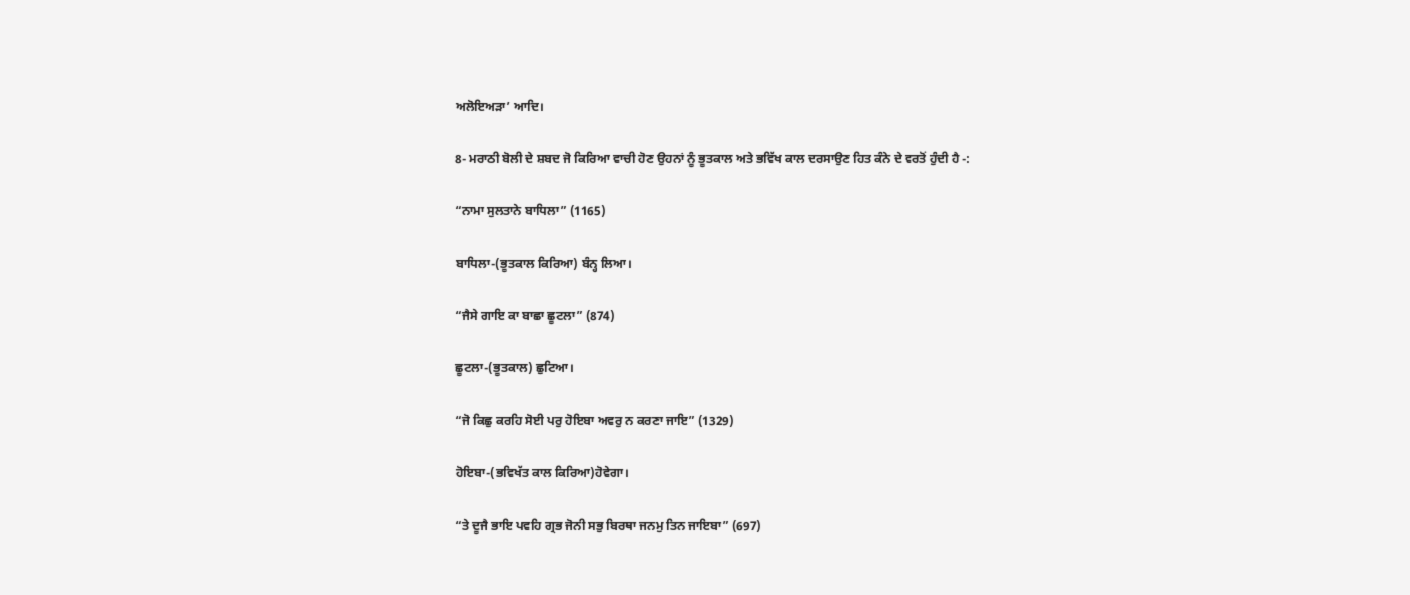ਅਲੋਇਅੜਾ’ ਆਦਿ।

8- ਮਰਾਠੀ ਬੋਲੀ ਦੇ ਸ਼ਬਦ ਜੋ ਕਿਰਿਆ ਵਾਚੀ ਹੋਣ ਉਹਨਾਂ ਨੂੰ ਭੂਤਕਾਲ ਅਤੇ ਭਵਿੱਖ ਕਾਲ ਦਰਸਾਉਣ ਹਿਤ ਕੰਨੇ ਦੇ ਵਰਤੋਂ ਹੁੰਦੀ ਹੈ -:

“ਨਾਮਾ ਸੁਲਤਾਨੇ ਬਾਧਿਲਾ” (1165)

ਬਾਧਿਲਾ-(ਭੂਤਕਾਲ ਕਿਰਿਆ) ਬੰਨ੍ਹ ਲਿਆ।

“ਜੈਸੇ ਗਾਇ ਕਾ ਬਾਛਾ ਛੂਟਲਾ” (874)

ਛੂਟਲਾ-(ਭੂਤਕਾਲ) ਛੁਟਿਆ।

“ਜੋ ਕਿਛੁ ਕਰਹਿ ਸੋਈ ਪਰੁ ਹੋਇਬਾ ਅਵਰੁ ਨ ਕਰਣਾ ਜਾਇ” (1329)

ਹੋਇਬਾ-(ਭਵਿਖੱਤ ਕਾਲ ਕਿਰਿਆ)ਹੋਵੇਗਾ।

“ਤੇ ਦੂਜੈ ਭਾਇ ਪਵਹਿ ਗ੍ਰਭ ਜੋਨੀ ਸਭੁ ਬਿਰਥਾ ਜਨਮੁ ਤਿਨ ਜਾਇਬਾ” (697)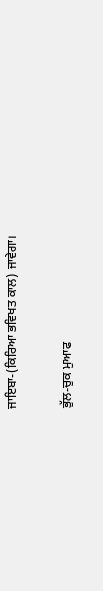ਜਾਇਬਾ-(ਕਿਰਿਆ ਭਵਿਖਤ ਕਾਲ) ਜਾਵੇਗਾ।

ਭੁੱਲ-ਚੁਕ ਮੁਆਫ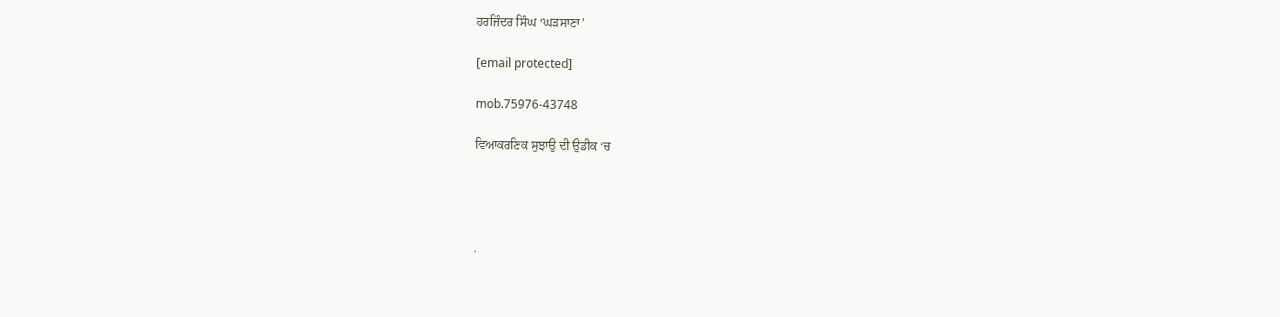ਹਰਜਿੰਦਰ ਸਿੰਘ ‘ਘੜਸਾਣਾ’

[email protected]

mob.75976-43748

ਵਿਆਕਰਣਿਕ ਸੁਝਾਉ ਦੀ ਉਡੀਕ ‘ਚ




.